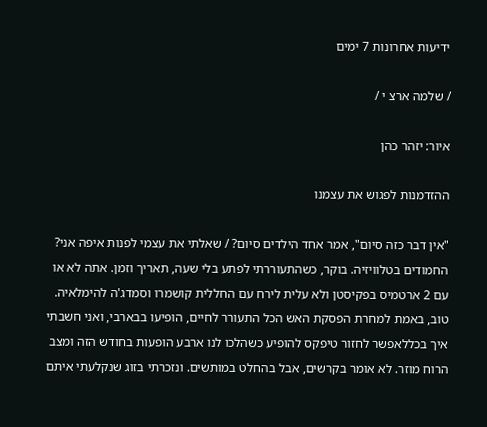ידיעות אחרונות 7 ימים

/ שלמה ארצ י /

איור: יזהר כהן

ההזדמנות לפגוש את עצמנו

"אין דבר כזה סיום", אמר אחד הילדים סיום? / שאלתי את עצמי לפנות איפה אני? החמודים בטלוויזיה. בוקר, כשהתעוררתי לפתע בלי שעה, תאריך וזמן. אתה לא או עם 2 ארטמיס בפקיסטן ולא עלית לירח עם החללית קושמרו וסמדג'ה להימלאיה. טוב, באמת למחרת הפסקת האש הכל התעורר לחיים, הופיעו בבארבי, ואני חשבתי איך בכללאפשר לחזור טיפקס להופיע כשהלכו לנו ארבע הופעות בחודש הזה ומצב הרוח מוזר. לא אומר בקרשים, אבל בהחלט במותשים. ונזכרתי בזוג שנקלעתי איתם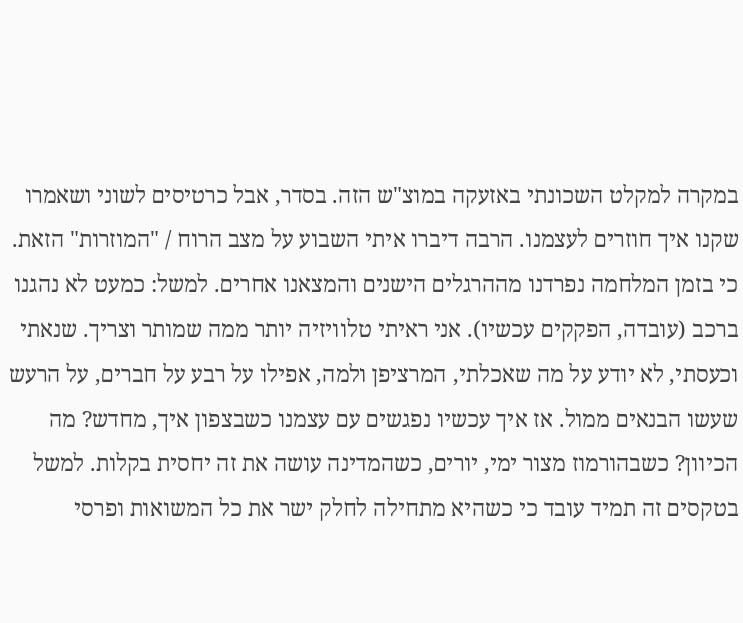במקרה למקלט השכונתי באזעקה במוצ"ש הזה. בסדר, אבל כרטיסים לשוני ושאמרו שקנו איך חוזרים לעצמנו. הרבה דיברו איתי השבוע על מצב הרוח / "המוזרות" הזאת. כי בזמן המלחמה נפרדנו מההרגלים הישנים והמצאנו אחרים. למשל: כמעט לא נהגנו ברכב (עובדה, הפקקים עכשיו). אני ראיתי טלוויזיה יותר ממה שמותר וצריך. שנאתי וכעסתי, לא יודע על מה שאכלתי, המרציפן ולמה, אפילו על רבע על חברים, על הרעש שעשו הבנאים ממול. אז איך עכשיו נפגשים עם עצמנו כשבצפון איך, מחדש? מה הכיוון? כשבהורמוז מצור ימי, יורים, כשהמדינה עושה את זה יחסית בקלות. למשל בטקסים זה תמיד עובד כי כשהיא מתחילה לחלק ישר את כל המשואות ופרסי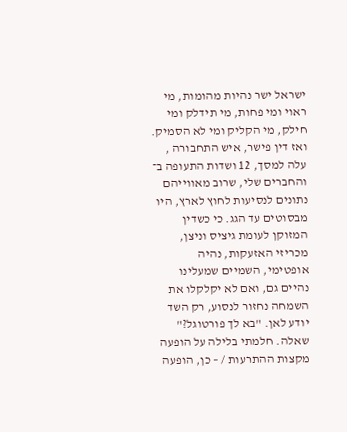ישראל ישר נהיות מהומות, מי ראוי ומי פחות, מי תידלק ומי חילק, מי הקליק ומי לא הסמיק. ואז דין פישר, איש התחבורה , עלה למסך, 12 ושדות התעופה ב־ והחברים שלי, שרוב מאווייהם נתונים לנסיעות לחוץ לארץ, היו מבסוטים עד הגג. כי כשדין המזוקן לעומת גיציס וניצן, מכריזי האזעקות, נהיה אופטימי, השמיים שמעלינו נהיים גם, ואם לא יקלקלו את השמחה נחזור לנסוע, רק השד יודע לאן. "בא לך פורטוגל?" שאלה. חלמתי בלילה על הופעה מקצות ההתרעות / – כן, הופעה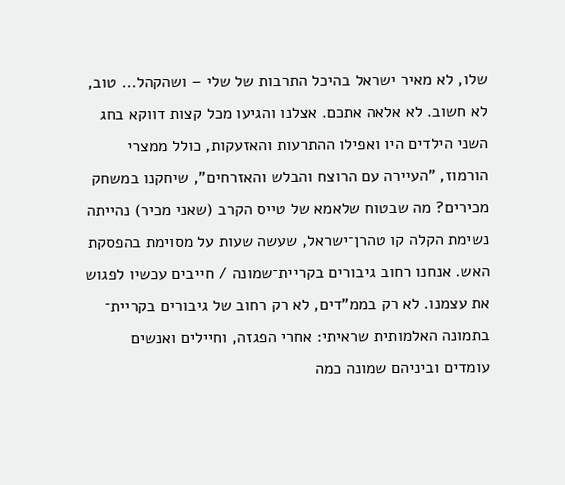שלו, לא מאיר ישראל בהיכל התרבות של שלי – ושהקהל... טוב, לא חשוב. לא אלאה אתכם. אצלנו והגיעו מכל קצות דווקא בחג השני הילדים היו ואפילו ההתרעות והאזעקות, כולל ממצרי הורמוז, "העיירה עם הרוצח והבלש והאזרחים", שיחקנו במשחק מכירים? מה שבטוח שלאמא של טייס הקרב (שאני מכיר) נהייתה נשימת הקלה קו טהרן־ישראל, שעשה שעות על מסוימת בהפסקת האש. אנחנו רחוב גיבורים בקריית־שמונה / חייבים עכשיו לפגוש את עצמנו. לא רק בממ"דים, לא רק רחוב של גיבורים בקריית־ בתמונה האלמותית שראיתי: אחרי הפגזה, וחיילים ואנשים עומדים וביניהם שמונה כמה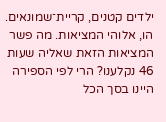ילדים קטנים, קריית־שמונאים. הו, אלוהי המציאות. מה פשר המציאות הזאת שאליה שעות 46 נקלענו? הרי לפי הספירה היינו בסך הכל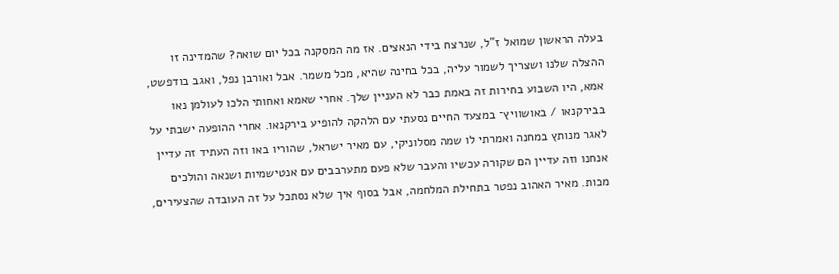בעלה הראשון שמואל ז"ל, שנרצח בידי הנאצים. אז מה המסקנה בכל יום שואה? שהמדינה זו ההצלה שלנו ושצריך לשמור עליה, בכל בחינה שהיא, מכל משמר. אבל ואורבן נפל, ואגב בודפשט, אמא, היו השבוע בחירות זה באמת כבר לא העניין שלך. אחרי שאמא ואחותי הלכו לעולמן נאו בבירקנאו / באושוויץ־ במצעד החיים נסעתי עם הלהקה להופיע בירקנאו. אחרי ההופעה ישבתי על לאגר מנותץ במחנה ואמרתי לו שמה מסלוניקי, עם מאיר ישראל, שהוריו באו וזה העתיד זה עדיין אנחנו וזה עדיין הם שקורה עכשיו והעבר שלא פעם מתערבבים עם אנטישמיות ושנאה והולכים מכות. מאיר האהוב נפטר בתחילת המלחמה, אבל בסוף איך שלא נסתכל על זה העובדה שהצעירים,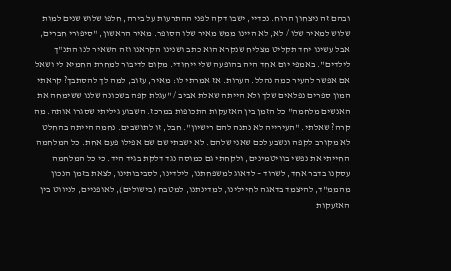ובהם זה ניצחון הרוח. נכדיי, ישבו דקה לפני ההתרעות על בירה, חלפו שלוש שנים למות שלוש למאיר שלו / לא, לא היינו ממש מאיר שלו הסופר. מאיר הראשון, "סיפורי חברים, אבל עשינו יחד תקליט מצליח שנקרא הוא כתב ושנינו הקראנו וזה השאיר לנו התנ"ך לילדים". באמפי יום אחד היה בהופעה שלי ייחודי. מקום לדיבור למחרת החמיא לי ושאל אם אפשר להעיר כמה נהלל. הערות. אז אמרתי לו: מאיר, עזוב, למה לך להסתבך? קראתי המון ספרים נפלאים שלך ולא הייתה שאלת אביב / "עגלת קפה בשכונה שלנו ששימחה את האנשים מלחמה" כל הזמן בין האזעקות התכופות במרכז. השבוע גיליתי שסגרו אותה. מה קרה? שאלתי. "העירייה לא נתנה להם רישיון". חבל, זו לתושבים. נחמה הייתה בהחלט לא מקורב לקפה ונשבע לכם שאני שלהם. לא ישבתי שם שם אפילו פעם אחת. כל המלחמה החייתי את נפשי בוויטמינים, ולקחתי גם כמוסה נגד דלקת בגיד היד. כי כל המלחמה עסקנו בדבר אחד, לשרוד – לדאוג למשפחתנו, לילדינו, לסביבותינו, לצאת בזמן הנכון מהממ"ד, להיצמד בדאגה לחיילינו, למדינתנו, למטבח (בישולים), לאופניים, לניווט בין האזעקות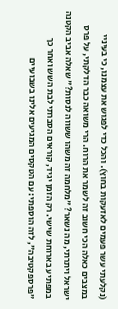(נקלעתי עשר פעמים לאזעקות בחוץ). והכל כדי לפגוש את עצמנו, כי בעיניי במצבים כאלה הכי חשוב זה לשמר את הרוח. הרי משואה כבר הדלקתי, על פרס ישראל ויתרתי, מה נשאר? "מלחמה זה משהו ששווה לנסות?" שאלה אביב הקטנה במפתיע בארוחת שישי. רק הזמן יגיד, קוראים הסברתי לבת השש ואחר כך "פרספקטיבה", לזה הוספתי: עם הטקסים המגיעים אלינו בשבועיים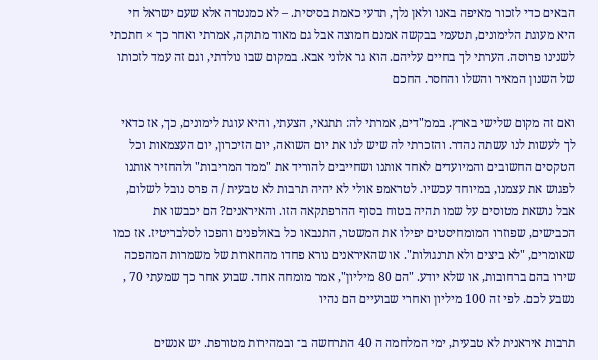הבאים כדי לזכור מאיפה באנו ולאן נלך, תדעי כאמת בסיסית. – לא כמנטרה אלא שעם ישראל חי היא מעוגת הלימונים, תטעמי בבקשה אמנם חמוצה אבל גם מאוד מתוקה, אמרתי ואחר כך × חתכתי לשנינו פרוסה. הערתי לך בחיים עליהם. הוא גר אלוני אבא. במקום שבו נולדתי, וגם זה עמד לזכותו של השנון המאיר והשלו והחסר. החכם

ואם זה מקום שלישי בארץ. בממ"דים, אמרתי לה: תתגאי, הצעתי, והיא עוגת לימונים, כך, אז כדאי לך לעשות לנו עשתה נהדר. והזכרתי לה שיש לנו את יום השואה, יום הזיכרון, יום העצמאות וכל הטקסים החשובים והמיועדים לאחד אותנו ושחייבים להוריד את "ממד המריבות" ולהחזיר אותנו לפגוש את עצמנו, במיוחד עכשיו. לטראמפ אולי לא יהיה תרבות לא טבעית / ה פרס נובל לשלום, אבל נושאת מטוסים על שמו תהיה בטוח בסוף ההרפתקאה הזו. והאיראנים? הם יכבשו את הכבישים, שפוזרו המומחיסטים יפילו את המשטר, התנבאו כל באולפנים והפכו לסלבריטיז. אז כמו שאומרים, "לא ביצים ולא תרנגולות". או שהאיראנים נורא פחדו מהחארות של משמרות המהפכה שירו בהם ברחובות, או שלא יודע. "הם 80 מיליון", אמר מומחה אחד. שבוע אחר כך שמעתי 70 , נשבע לכם. לפי זה 100 מיליון ואחרי שבועיים הם נהיו

תרבות איראנית לא טבעית, ימי המלחמה ה 40 התרחשה ב־ ובמהירות מטורפת. יש אנשים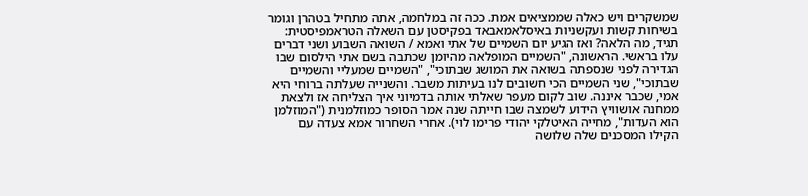שמשקרים ויש כאלה שממציאים אמת. ככה זה במלחמה, אתה מתחיל בטהרן וגומר בשיחות קשות ועקשניות באיסלאמאבאד בפקיסטן עם השאלה הטראמפיסטית: תגיד, מה הלאה? ואז הגיע יום השמיים של אתי ואמא / השואה השבוע ושני דברים עלו בראשי. הראשונה, "השמיים המופלאה מהיומן שכתבה בשם אתי הילסום שבו הגדירה לפני שנספתה בשואה את המושג שבתוכי", "השמיים שמעליי והשמיים שבתוכי", שני השמיים הכי חשובים לנו בעיתות משבר. והשנייה שעלתה ברוחי היא אמי, שכבר איננה. שוב לקום מעפר שאלתי אותה בדמיוני איך הצליחה אז ולצאת ממחנה אושוויץ הידוע לשמצה שבו חייתה שנה אמר הסופר כמוזלמנית ("המוזלמן הוא העדות", מחייה האיטלקי יהודי פרימו לוי). אחרי השחרור אמא צעדה עם הקילו המסכנים שלה שלושה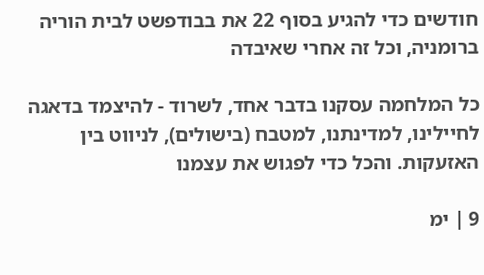חודשים כדי להגיע בסוף 22 את בבודפשט לבית הוריה ברומניה, וכל זה אחרי שאיבדה

כל המלחמה עסקנו בדבר אחד, לשרוד - להיצמד בדאגה לחיילינו, למדינתנו, למטבח (בישולים), לניווט בין האזעקות. והכל כדי לפגוש את עצמנו

9 ׀ ימ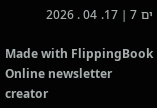ים 7 ׀ 17. 04 . 2026

Made with FlippingBook Online newsletter creator